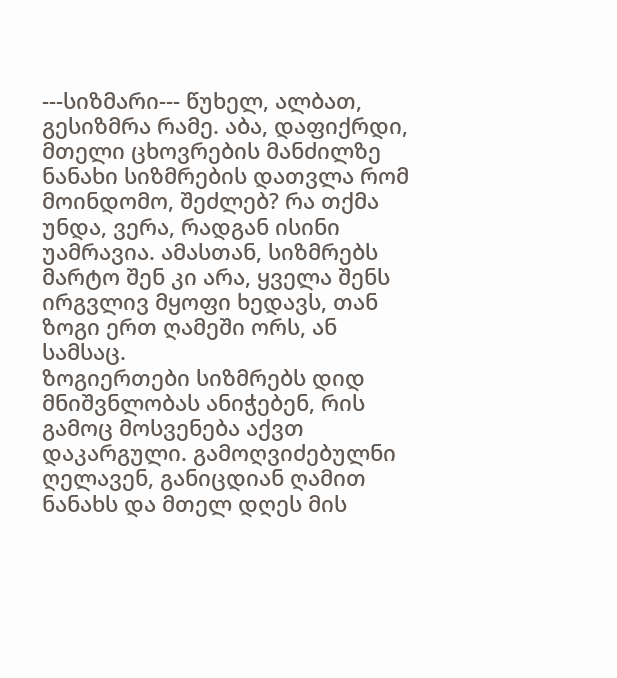---სიზმარი--- წუხელ, ალბათ, გესიზმრა რამე. აბა, დაფიქრდი, მთელი ცხოვრების მანძილზე ნანახი სიზმრების დათვლა რომ მოინდომო, შეძლებ? რა თქმა უნდა, ვერა, რადგან ისინი უამრავია. ამასთან, სიზმრებს მარტო შენ კი არა, ყველა შენს ირგვლივ მყოფი ხედავს, თან ზოგი ერთ ღამეში ორს, ან სამსაც.
ზოგიერთები სიზმრებს დიდ მნიშვნლობას ანიჭებენ, რის გამოც მოსვენება აქვთ დაკარგული. გამოღვიძებულნი ღელავენ, განიცდიან ღამით ნანახს და მთელ დღეს მის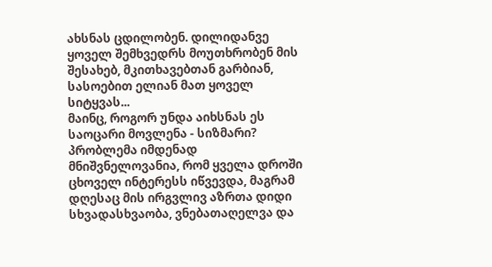ახსნას ცდილობენ. დილიდანვე ყოველ შემხვედრს მოუთხრობენ მის შესახებ, მკითხავებთან გარბიან, სასოებით ელიან მათ ყოველ სიტყვას...
მაინც, როგორ უნდა აიხსნას ეს საოცარი მოვლენა - სიზმარი?
პრობლემა იმდენად მნიშვნელოვანია, რომ ყველა დროში ცხოველ ინტერესს იწვევდა, მაგრამ დღესაც მის ირგვლივ აზრთა დიდი სხვადასხვაობა, ვნებათაღელვა და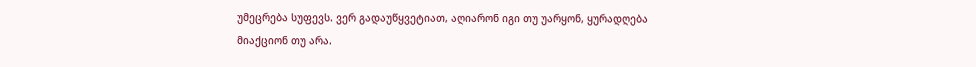უმეცრება სუფევს. ვერ გადაუწყვეტიათ, აღიარონ იგი თუ უარყონ, ყურადღება მიაქციონ თუ არა.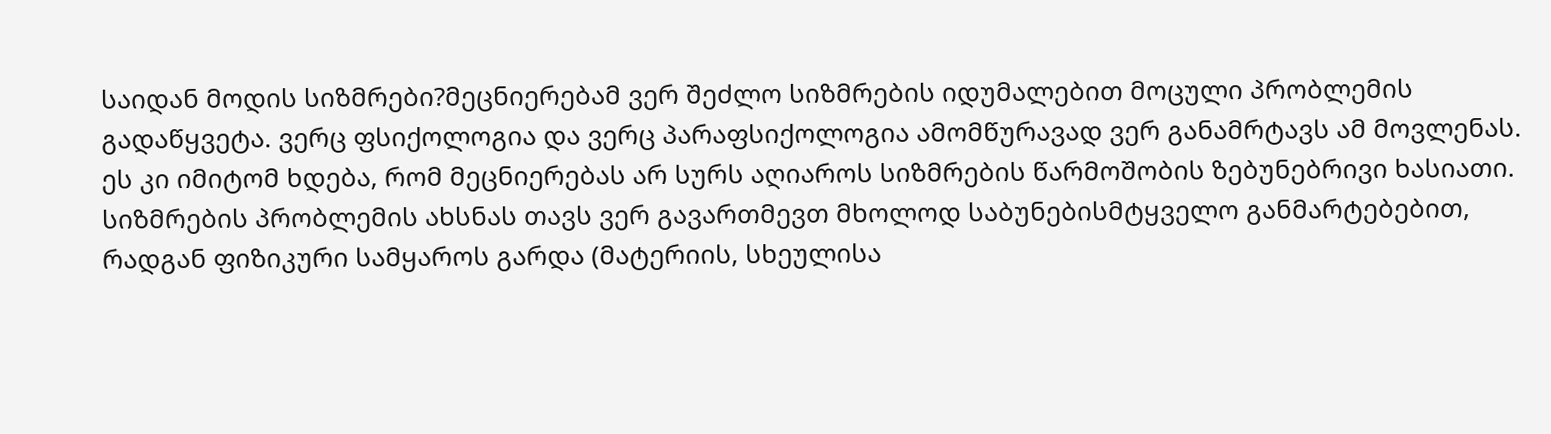საიდან მოდის სიზმრები?მეცნიერებამ ვერ შეძლო სიზმრების იდუმალებით მოცული პრობლემის გადაწყვეტა. ვერც ფსიქოლოგია და ვერც პარაფსიქოლოგია ამომწურავად ვერ განამრტავს ამ მოვლენას. ეს კი იმიტომ ხდება, რომ მეცნიერებას არ სურს აღიაროს სიზმრების წარმოშობის ზებუნებრივი ხასიათი.
სიზმრების პრობლემის ახსნას თავს ვერ გავართმევთ მხოლოდ საბუნებისმტყველო განმარტებებით, რადგან ფიზიკური სამყაროს გარდა (მატერიის, სხეულისა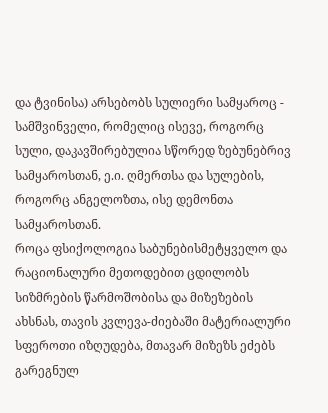და ტვინისა) არსებობს სულიერი სამყაროც - სამშვინველი, რომელიც ისევე, როგორც სული, დაკავშირებულია სწორედ ზებუნებრივ სამყაროსთან, ე.ი. ღმერთსა და სულების, როგორც ანგელოზთა, ისე დემონთა სამყაროსთან.
როცა ფსიქოლოგია საბუნებისმეტყველო და რაციონალური მეთოდებით ცდილობს სიზმრების წარმოშობისა და მიზეზების ახსნას, თავის კვლევა-ძიებაში მატერიალური სფეროთი იზღუდება, მთავარ მიზეზს ეძებს გარეგნულ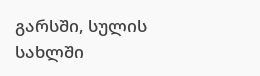გარსში, სულის სახლში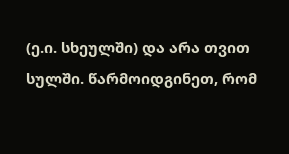(ე.ი. სხეულში) და არა თვით სულში. წარმოიდგინეთ, რომ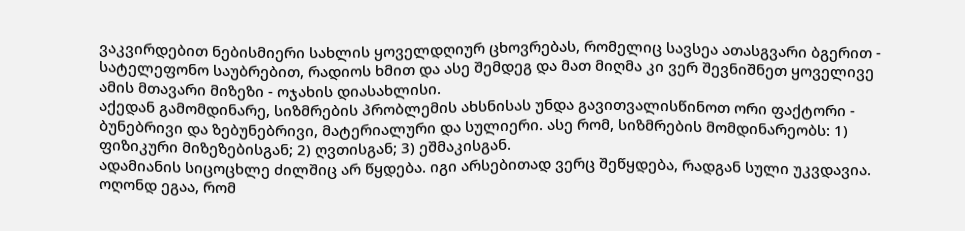ვაკვირდებით ნებისმიერი სახლის ყოველდღიურ ცხოვრებას, რომელიც სავსეა ათასგვარი ბგერით - სატელეფონო საუბრებით, რადიოს ხმით და ასე შემდეგ და მათ მიღმა კი ვერ შევნიშნეთ ყოველივე ამის მთავარი მიზეზი - ოჯახის დიასახლისი.
აქედან გამომდინარე, სიზმრების პრობლემის ახსნისას უნდა გავითვალისწინოთ ორი ფაქტორი - ბუნებრივი და ზებუნებრივი, მატერიალური და სულიერი. ასე რომ, სიზმრების მომდინარეობს: 1) ფიზიკური მიზეზებისგან; 2) ღვთისგან; 3) ეშმაკისგან.
ადამიანის სიცოცხლე ძილშიც არ წყდება. იგი არსებითად ვერც შეწყდება, რადგან სული უკვდავია. ოღონდ ეგაა, რომ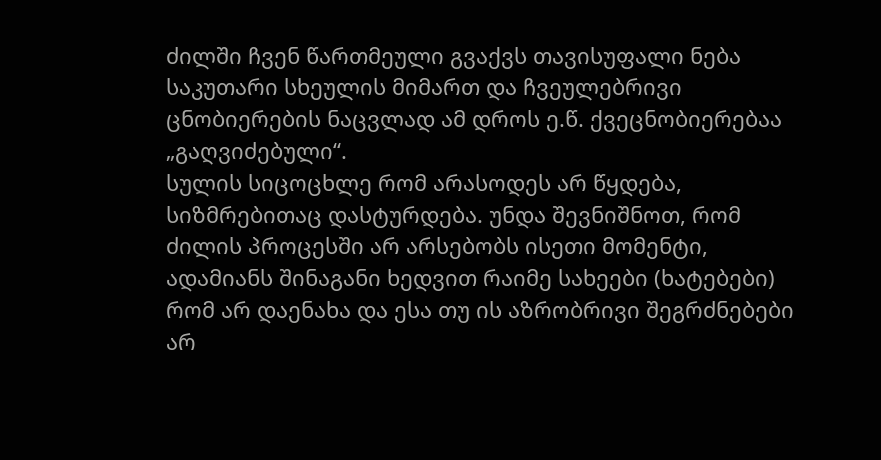ძილში ჩვენ წართმეული გვაქვს თავისუფალი ნება საკუთარი სხეულის მიმართ და ჩვეულებრივი ცნობიერების ნაცვლად ამ დროს ე.წ. ქვეცნობიერებაა „გაღვიძებული“.
სულის სიცოცხლე რომ არასოდეს არ წყდება, სიზმრებითაც დასტურდება. უნდა შევნიშნოთ, რომ ძილის პროცესში არ არსებობს ისეთი მომენტი, ადამიანს შინაგანი ხედვით რაიმე სახეები (ხატებები) რომ არ დაენახა და ესა თუ ის აზრობრივი შეგრძნებები არ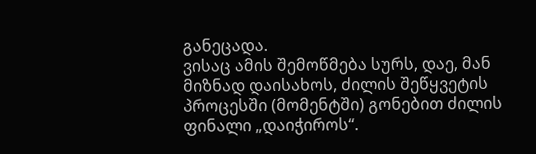განეცადა.
ვისაც ამის შემოწმება სურს, დაე, მან მიზნად დაისახოს, ძილის შეწყვეტის პროცესში (მომენტში) გონებით ძილის ფინალი „დაიჭიროს“.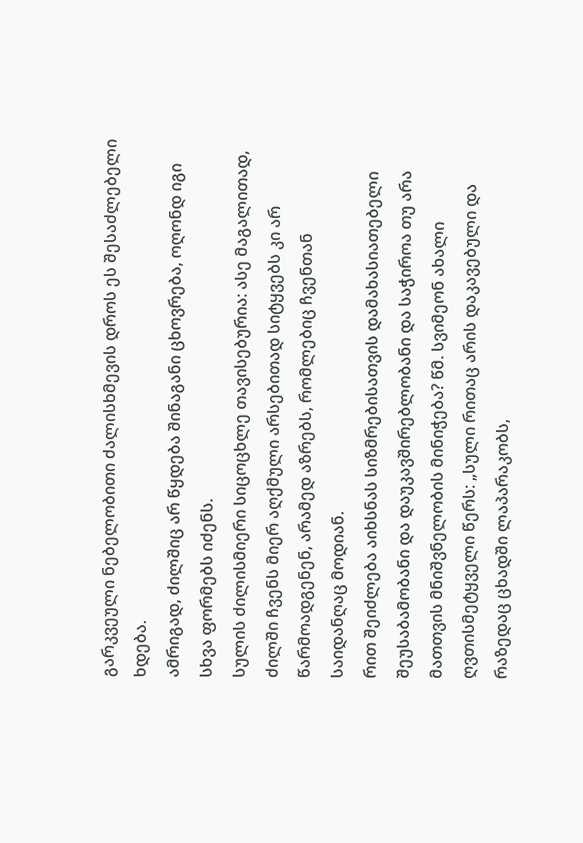გარკვეული ნებელობითი ძალისხმევის დროს ეს შესაძლებელი ხდება.
ამრიგად, ძილშიც არ წყდება შინაგანი ცხოვრება, ოღონდ იგი სხვა ფორმებს იძენს.
სულის ძილისმიერი სიცოცხლე თავისებურია: ასე მაგალითად, ძილში ჩვენს მიერ აღქმული არსებითად სიტყვებს კი არ წარმოადგენენ, არამედ აზრებს, რომლებიც ჩვენთან საიდანღაც მოდიან.
რით შეიძლება აიხსნას სიზმრებისათვის დამახასიათებელი შეუსაბამობანი და დაუკავშირებლობანი და საჭიროა თუ არა მათთვის მნიშვნელობის მინიჭება? წმ. სვიმეონ ახალი ღვთისმეტყველი წერს: „სული რითაც არის დაკავებული და რაზედაც ცხადში ლაპარაკობს,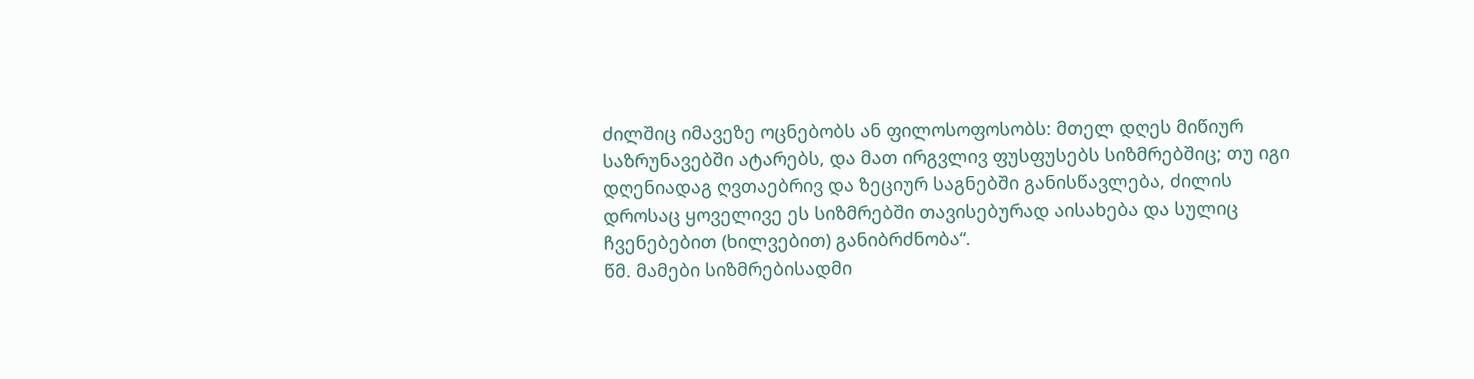ძილშიც იმავეზე ოცნებობს ან ფილოსოფოსობს: მთელ დღეს მიწიურ საზრუნავებში ატარებს, და მათ ირგვლივ ფუსფუსებს სიზმრებშიც; თუ იგი დღენიადაგ ღვთაებრივ და ზეციურ საგნებში განისწავლება, ძილის დროსაც ყოველივე ეს სიზმრებში თავისებურად აისახება და სულიც ჩვენებებით (ხილვებით) განიბრძნობა“.
წმ. მამები სიზმრებისადმი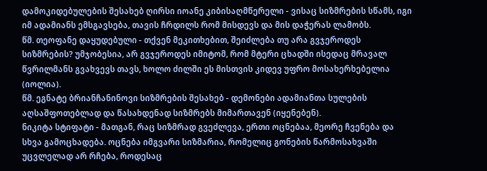დამოკიდებულების შესახებ ღირსი იოანე კიბისაღმწერელი - ვისაც სიზმრების სწამს, იგი იმ ადამიანს ემსგავსება, თავის ჩრდილს რომ მისდევს და მის დაჭერას ლამობს.
წმ. თეოფანე დაყუდებული - თქვენ მეკითხებით, შეიძლება თუ არა გვჯეროდეს სიზმრების? უმჯობესია, არ გვჯეროდეს იმიტომ, რომ მტერი ცხადში ისედაც მრავალ წვრილმანს გვახვევს თავს, ხოლო ძილში ეს მისთვის კიდევ უფრო მოსახერხებელია (იოლია).
წმ. ეგნატე ბრიანჩანინოვი სიზმრების შესახებ - დემონები ადამიანთა სულების აღსაშფოთებლად და წასახდენად სიზმრებს მიმართავენ (იყენებენ).
ნიკიტა სტიფატი - მათგან, რაც სიზმრად გვეძლევა, ერთი ოცნებაა, მეორე ჩვენება და სხვა გამოცხადება. ოცნება იმგვარი სიზმარია, რომელიც გონების წარმოსახვაში უცვლელად არ რჩება, როდესაც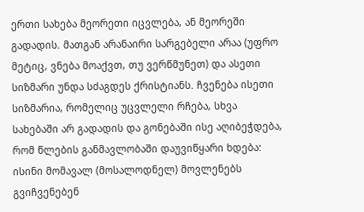ერთი სახება მეორეთი იცვლება, ან მეორეში გადადის. მათგან არანაირი სარგებელი არაა (უფრო მეტიც, ვნება მოაქვთ, თუ ვერწმუნეთ) და ასეთი სიზმარი უნდა სძაგდეს ქრისტიანს. ჩვენება ისეთი სიზმარია, რომელიც უცვლელი რჩება, სხვა სახებაში არ გადადის და გონებაში ისე აღიბეჭდება, რომ წლების განმავლობაში დაუვიწყარი ხდება: ისინი მომავალ (მოსალოდნელ) მოვლენებს გვიჩვენებენ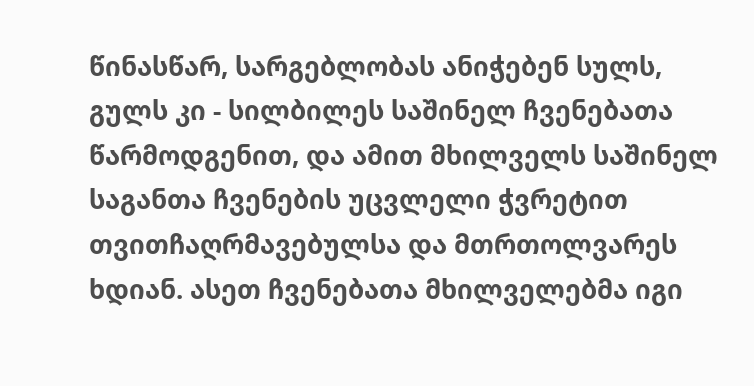წინასწარ, სარგებლობას ანიჭებენ სულს, გულს კი - სილბილეს საშინელ ჩვენებათა წარმოდგენით, და ამით მხილველს საშინელ საგანთა ჩვენების უცვლელი ჭვრეტით თვითჩაღრმავებულსა და მთრთოლვარეს ხდიან. ასეთ ჩვენებათა მხილველებმა იგი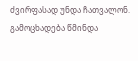ძვირფასად უნდა ჩათვალონ. გამოცხადება წმინდა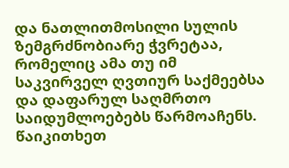და ნათლითმოსილი სულის ზემგრძნობიარე ჭვრეტაა, რომელიც ამა თუ იმ საკვირველ ღვთიურ საქმეებსა და დაფარულ საღმრთო საიდუმლოებებს წარმოაჩენს.
წაიკითხეთ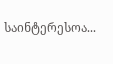საინტერესოა...